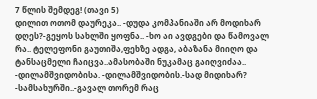7 წლის შემდეგ! (თავი 5)
დილით ოთომ დაურეკა.. -დუდა კომპანიაში არ მოდიხარ დღეს?-გეყოს სახლში ყოფნა.. -ხო აი ავდგები და წამოვალ რა.. ტელეფონი გაუთიშა,ფეხზე ადგა, აბაზანა მიიღო და ტანსაცმელი ჩაიცვა..ამასობაში ნუკამაც გაიღვიძაა.. -დილამშვიდობისა. -დილამშვიდობის.-სად მიდიხარ? -სამსახურში..-გავალ თორემ რაც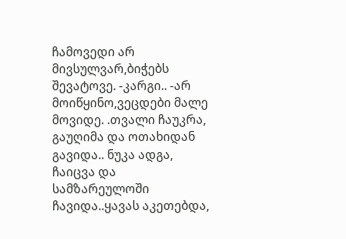ჩამოვედი არ მივსულვარ,ბიჭებს შევატოვე. -კარგი.. -არ მოიწყინო,ვეცდები მალე მოვიდე. .თვალი ჩაუკრა, გაუღიმა და ოთახიდან გავიდა.. ნუკა ადგა, ჩაიცვა და სამზარეულოში ჩავიდა..ყავას აკეთებდა,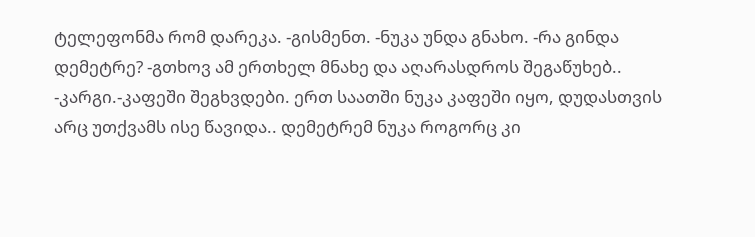ტელეფონმა რომ დარეკა. -გისმენთ. -ნუკა უნდა გნახო. -რა გინდა დემეტრე? -გთხოვ ამ ერთხელ მნახე და აღარასდროს შეგაწუხებ.. -კარგი.-კაფეში შეგხვდები. ერთ საათში ნუკა კაფეში იყო, დუდასთვის არც უთქვამს ისე წავიდა.. დემეტრემ ნუკა როგორც კი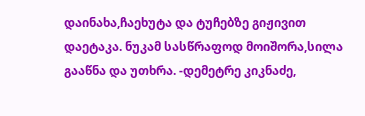დაინახა,ჩაეხუტა და ტუჩებზე გიჟივით დაეტაკა. ნუკამ სასწრაფოდ მოიშორა,სილა გააწნა და უთხრა. -დემეტრე კიკნაძე,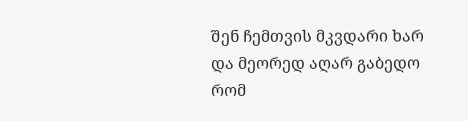შენ ჩემთვის მკვდარი ხარ და მეორედ აღარ გაბედო რომ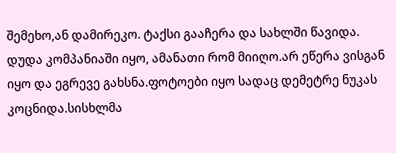შემეხო,ან დამირეკო. ტაქსი გააჩერა და სახლში წავიდა. დუდა კომპანიაში იყო, ამანათი რომ მიიღო.არ ეწერა ვისგან იყო და ეგრევე გახსნა.ფოტოები იყო სადაც დემეტრე ნუკას კოცნიდა.სისხლმა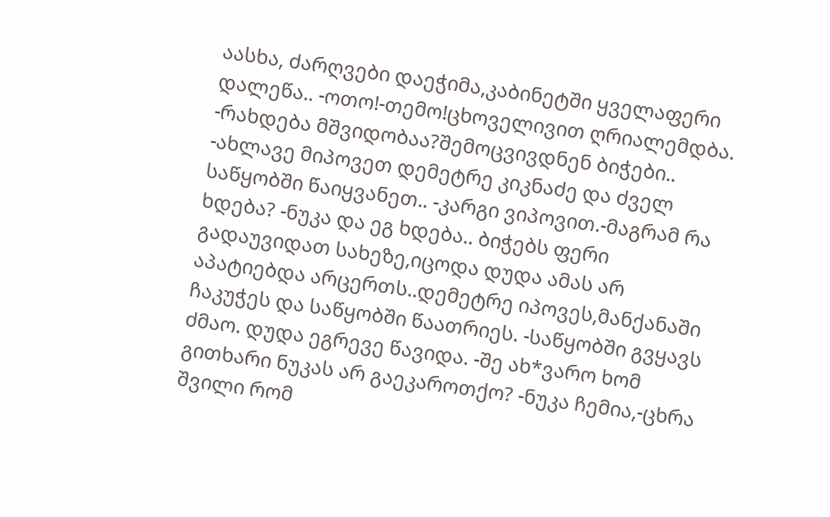აასხა, ძარღვები დაეჭიმა,კაბინეტში ყველაფერი დალეწა.. -ოთო!-თემო!ცხოველივით ღრიალემდბა. -რახდება მშვიდობაა?შემოცვივდნენ ბიჭები.. -ახლავე მიპოვეთ დემეტრე კიკნაძე და ძველ საწყობში წაიყვანეთ.. -კარგი ვიპოვით.-მაგრამ რა ხდება? -ნუკა და ეგ ხდება.. ბიჭებს ფერი გადაუვიდათ სახეზე,იცოდა დუდა ამას არ აპატიებდა არცერთს..დემეტრე იპოვეს,მანქანაში ჩაკუჭეს და საწყობში წაათრიეს. -საწყობში გვყავს ძმაო. დუდა ეგრევე წავიდა. -შე ახ*ვარო ხომ გითხარი ნუკას არ გაეკაროთქო? -ნუკა ჩემია,-ცხრა შვილი რომ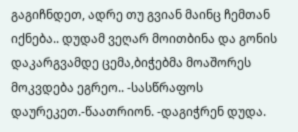გაგიჩნდეთ, ადრე თუ გვიან მაინც ჩემთან იქნება.. დუდამ ვეღარ მოითბინა და გონის დაკარგვამდე ცემა,ბიჭებმა მოაშორეს მოკვდება ეგრეო.. -სასწრაფოს დაურეკეთ.-წაათრიონ. -დაგიჭრენ დუდა.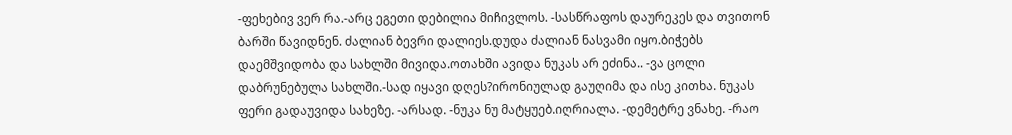-ფეხებივ ვერ რა.-არც ეგეთი დებილია მიჩივლოს. -სასწრაფოს დაურეკეს და თვითონ ბარში წავიდნენ. ძალიან ბევრი დალიეს.დუდა ძალიან ნასვამი იყო.ბიჭებს დაემშვიდობა და სახლში მივიდა.ოთახში ავიდა ნუკას არ ეძინა.. -ვა ცოლი დაბრუნებულა სახლში.-სად იყავი დღეს?ირონიულად გაუღიმა და ისე კითხა. ნუკას ფერი გადაუვიდა სახეზე. -არსად. -ნუკა ნუ მატყუებ.იღრიალა. -დემეტრე ვნახე. -რაო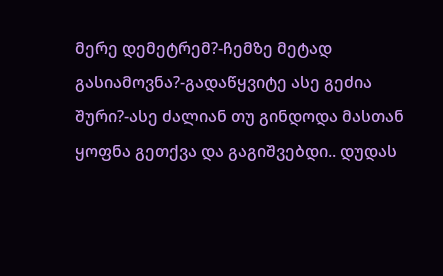მერე დემეტრემ?-ჩემზე მეტად გასიამოვნა?-გადაწყვიტე ასე გეძია შური?-ასე ძალიან თუ გინდოდა მასთან ყოფნა გეთქვა და გაგიშვებდი.. დუდას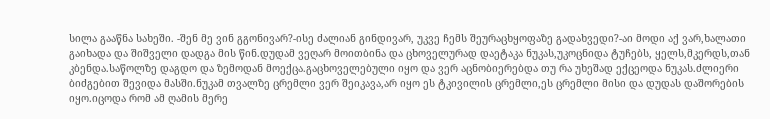სილა გააწნა სახეში. -შენ მე ვინ გგონივარ?-ისე ძალიან გინდივარ, უკვე ჩემს შეურაცხყოფაზე გადახვედი?-აი მოდი აქ ვარ,ხალათი გაიხადა და შიშველი დადგა მის წინ.დუდამ ვეღარ მოითბინა და ცხოველურად დაეტაკა ნუკას,უკოცნიდა ტუჩებს, ყელს,მკერდს,თან კბენდა.საწოლზე დაგდო და ზემოდან მოექცა.გაცხოველებული იყო და ვერ აცნობიერებდა თუ რა უხეშად ექცეოდა ნუკას.ძლიერი ბიძგებით შევიდა მასში.ნუკამ თვალზე ცრემლი ვერ შეიკავა,არ იყო ეს ტკივილის ცრემლი,ეს ცრემლი მისი და დუდას დაშორების იყო.იცოდა რომ ამ ღამის მერე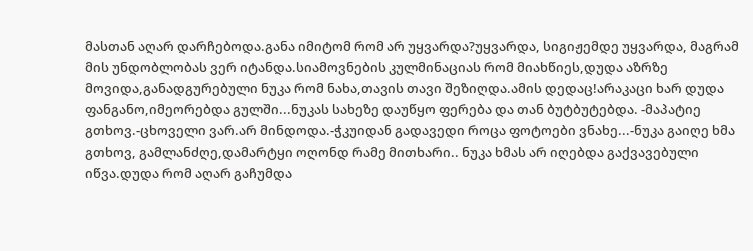მასთან აღარ დარჩებოდა.განა იმიტომ რომ არ უყვარდა?უყვარდა, სიგიჟემდე უყვარდა, მაგრამ მის უნდობლობას ვერ იტანდა.სიამოვნების კულმინაციას რომ მიახწიეს,დუდა აზრზე მოვიდა,განადგურებული ნუკა რომ ნახა,თავის თავი შეზიღდა.ამის დედაც!არაკაცი ხარ დუდა ფანგანო,იმეორებდა გულში...ნუკას სახეზე დაუწყო ფერება და თან ბუტბუტებდა. -მაპატიე გთხოვ.-ცხოველი ვარ.არ მინდოდა.-ჭკუიდან გადავედი როცა ფოტოები ვნახე...-ნუკა გაიღე ხმა გთხოვ, გამლანძღე,დამარტყი ოღონდ რამე მითხარი.. ნუკა ხმას არ იღებდა გაქვავებული იწვა.დუდა რომ აღარ გაჩუმდა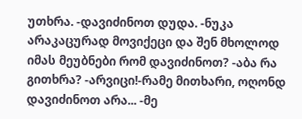უთხრა. -დავიძინოთ დუდა. -ნუკა არაკაცურად მოვიქეცი და შენ მხოლოდ იმას მეუბნები რომ დავიძინოთ? -აბა რა გითხრა? -არვიცი!-რამე მითხარი, ოღონდ დავიძინოთ არა... -მე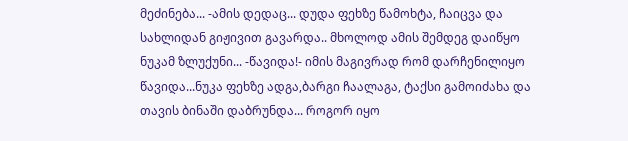მეძინება... -ამის დედაც... დუდა ფეხზე წამოხტა, ჩაიცვა და სახლიდან გიჟივით გავარდა.. მხოლოდ ამის შემდეგ დაიწყო ნუკამ ზლუქუნი... -წავიდა!- იმის მაგივრად რომ დარჩენილიყო წავიდა...ნუკა ფეხზე ადგა,ბარგი ჩაალაგა, ტაქსი გამოიძახა და თავის ბინაში დაბრუნდა... როგორ იყო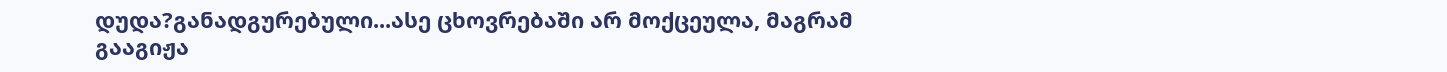დუდა?განადგურებული...ასე ცხოვრებაში არ მოქცეულა, მაგრამ გააგიჟა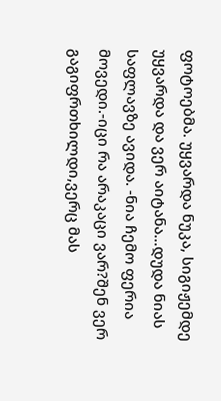ფოტოებმა. უყვარდა ნუკა, სიგიჟემდე უყვარდა და ვერ აიტანა...დუდა ნიას საფლავზე ავიდა. -ნია ჩემო ფერია მოვედი.-იცი რა არაკაცი ვარ?შენ ვერ გაგიფრთხილდი,ვერც მას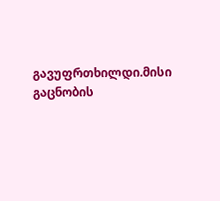გავუფრთხილდი.მისი გაცნობის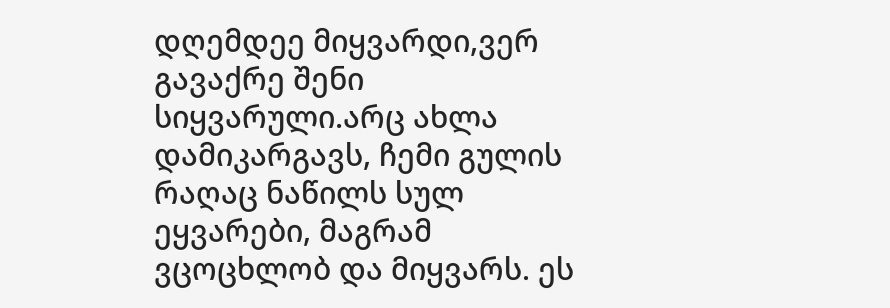დღემდეე მიყვარდი,ვერ გავაქრე შენი სიყვარული.არც ახლა დამიკარგავს, ჩემი გულის რაღაც ნაწილს სულ ეყვარები, მაგრამ ვცოცხლობ და მიყვარს. ეს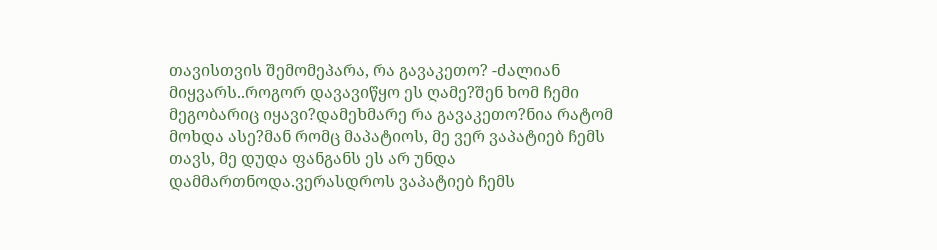თავისთვის შემომეპარა, რა გავაკეთო? -ძალიან მიყვარს..როგორ დავავიწყო ეს ღამე?შენ ხომ ჩემი მეგობარიც იყავი?დამეხმარე რა გავაკეთო?ნია რატომ მოხდა ასე?მან რომც მაპატიოს, მე ვერ ვაპატიებ ჩემს თავს, მე დუდა ფანგანს ეს არ უნდა დამმართნოდა.ვერასდროს ვაპატიებ ჩემს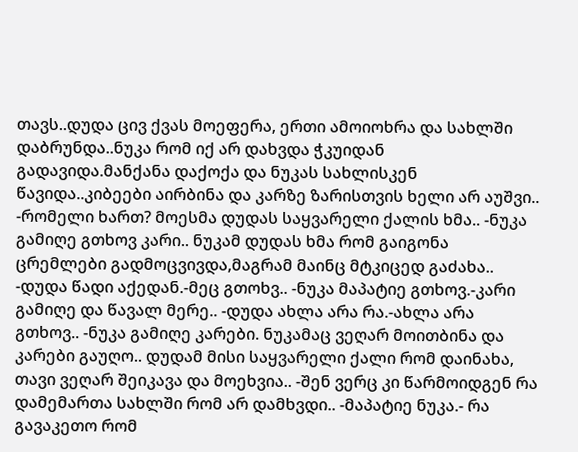თავს..დუდა ცივ ქვას მოეფერა, ერთი ამოიოხრა და სახლში დაბრუნდა..ნუკა რომ იქ არ დახვდა ჭკუიდან გადავიდა.მანქანა დაქოქა და ნუკას სახლისკენ წავიდა..კიბეები აირბინა და კარზე ზარისთვის ხელი არ აუშვი.. -რომელი ხართ? მოესმა დუდას საყვარელი ქალის ხმა.. -ნუკა გამიღე გთხოვ კარი.. ნუკამ დუდას ხმა რომ გაიგონა ცრემლები გადმოცვივდა,მაგრამ მაინც მტკიცედ გაძახა.. -დუდა წადი აქედან.-მეც გთოხვ.. -ნუკა მაპატიე გთხოვ.-კარი გამიღე და წავალ მერე.. -დუდა ახლა არა რა.-ახლა არა გთხოვ.. -ნუკა გამიღე კარები. ნუკამაც ვეღარ მოითბინა და კარები გაუღო.. დუდამ მისი საყვარელი ქალი რომ დაინახა, თავი ვეღარ შეიკავა და მოეხვია.. -შენ ვერც კი წარმოიდგენ რა დამემართა სახლში რომ არ დამხვდი.. -მაპატიე ნუკა.- რა გავაკეთო რომ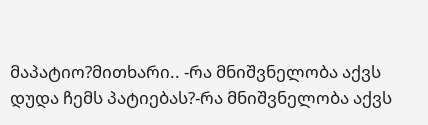მაპატიო?მითხარი.. -რა მნიშვნელობა აქვს დუდა ჩემს პატიებას?-რა მნიშვნელობა აქვს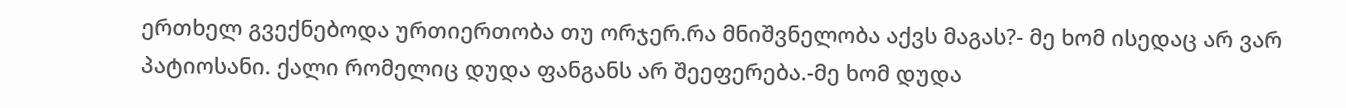ერთხელ გვექნებოდა ურთიერთობა თუ ორჯერ.რა მნიშვნელობა აქვს მაგას?- მე ხომ ისედაც არ ვარ პატიოსანი. ქალი რომელიც დუდა ფანგანს არ შეეფერება.-მე ხომ დუდა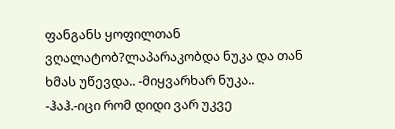ფანგანს ყოფილთან ვღალატობ?ლაპარაკობდა ნუკა და თან ხმას უწევდა.. -მიყვარხარ ნუკა.. -ჰაჰ.-იცი რომ დიდი ვარ უკვე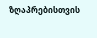ზღაპრებისთვის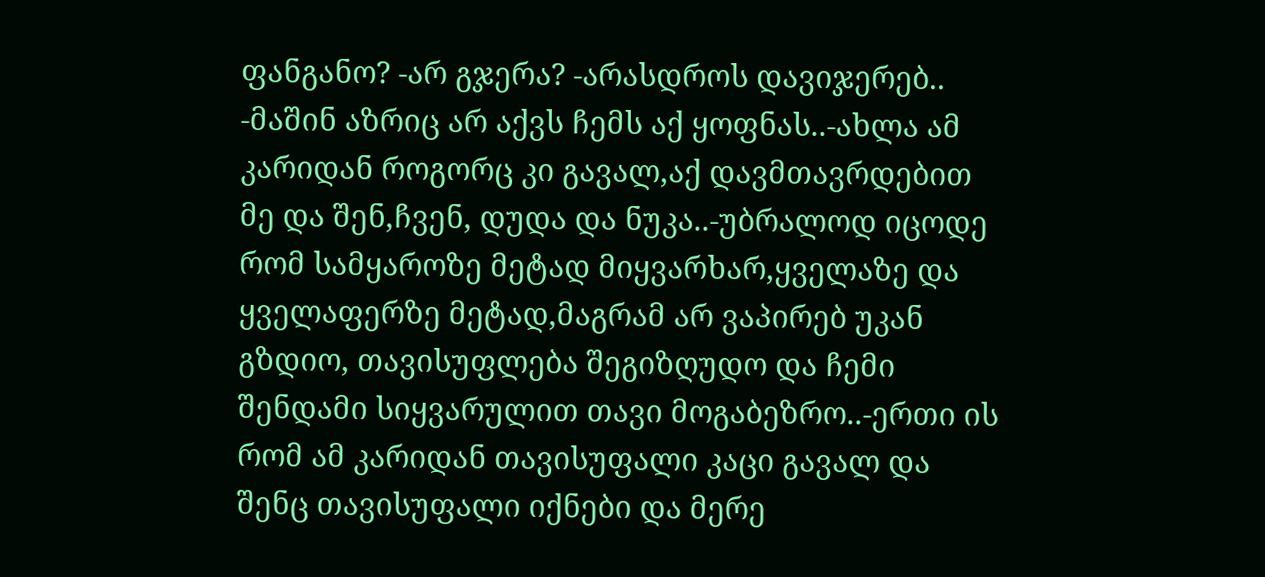ფანგანო? -არ გჯერა? -არასდროს დავიჯერებ.. -მაშინ აზრიც არ აქვს ჩემს აქ ყოფნას..-ახლა ამ კარიდან როგორც კი გავალ,აქ დავმთავრდებით მე და შენ,ჩვენ, დუდა და ნუკა..-უბრალოდ იცოდე რომ სამყაროზე მეტად მიყვარხარ,ყველაზე და ყველაფერზე მეტად,მაგრამ არ ვაპირებ უკან გზდიო, თავისუფლება შეგიზღუდო და ჩემი შენდამი სიყვარულით თავი მოგაბეზრო..-ერთი ის რომ ამ კარიდან თავისუფალი კაცი გავალ და შენც თავისუფალი იქნები და მერე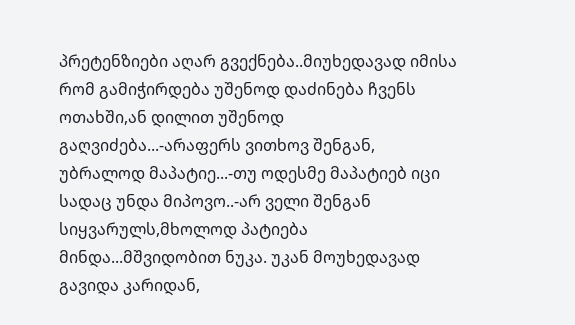პრეტენზიები აღარ გვექნება..მიუხედავად იმისა რომ გამიჭირდება უშენოდ დაძინება ჩვენს ოთახში,ან დილით უშენოდ გაღვიძება...-არაფერს ვითხოვ შენგან, უბრალოდ მაპატიე...-თუ ოდესმე მაპატიებ იცი სადაც უნდა მიპოვო..-არ ველი შენგან სიყვარულს,მხოლოდ პატიება მინდა...მშვიდობით ნუკა. უკან მოუხედავად გავიდა კარიდან,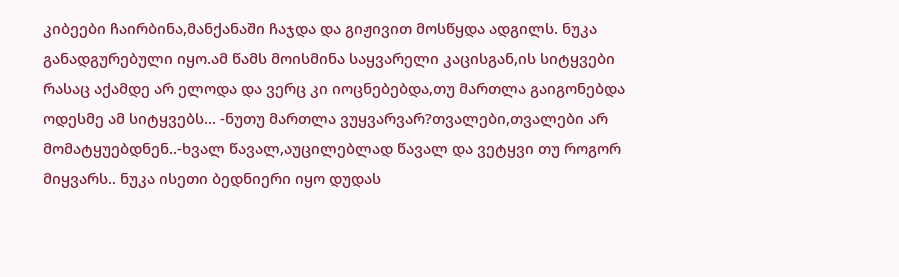კიბეები ჩაირბინა,მანქანაში ჩაჯდა და გიჟივით მოსწყდა ადგილს. ნუკა განადგურებული იყო.ამ წამს მოისმინა საყვარელი კაცისგან,ის სიტყვები რასაც აქამდე არ ელოდა და ვერც კი იოცნებებდა,თუ მართლა გაიგონებდა ოდესმე ამ სიტყვებს... -ნუთუ მართლა ვუყვარვარ?თვალები,თვალები არ მომატყუებდნენ..-ხვალ წავალ,აუცილებლად წავალ და ვეტყვი თუ როგორ მიყვარს.. ნუკა ისეთი ბედნიერი იყო დუდას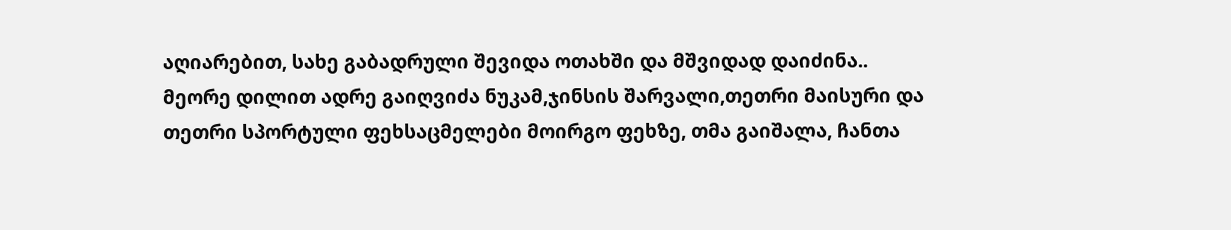აღიარებით, სახე გაბადრული შევიდა ოთახში და მშვიდად დაიძინა.. მეორე დილით ადრე გაიღვიძა ნუკამ,ჯინსის შარვალი,თეთრი მაისური და თეთრი სპორტული ფეხსაცმელები მოირგო ფეხზე, თმა გაიშალა, ჩანთა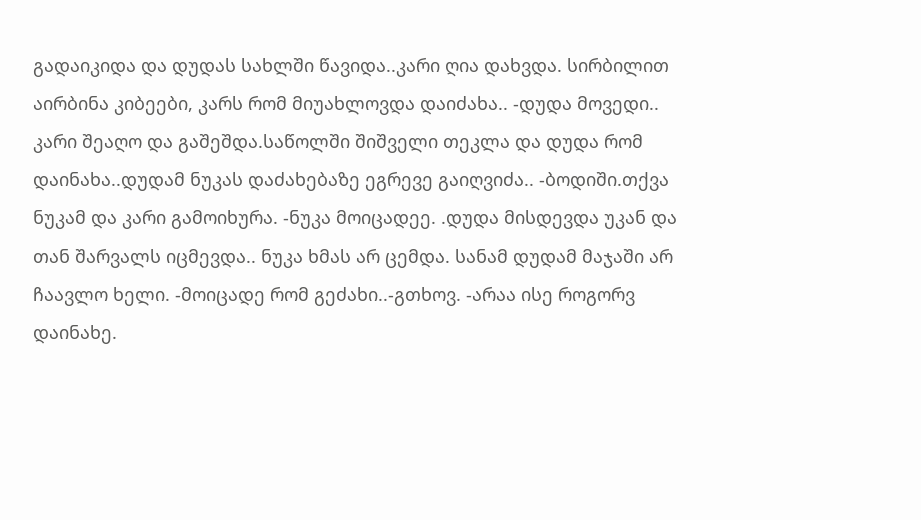გადაიკიდა და დუდას სახლში წავიდა..კარი ღია დახვდა. სირბილით აირბინა კიბეები, კარს რომ მიუახლოვდა დაიძახა.. -დუდა მოვედი.. კარი შეაღო და გაშეშდა.საწოლში შიშველი თეკლა და დუდა რომ დაინახა..დუდამ ნუკას დაძახებაზე ეგრევე გაიღვიძა.. -ბოდიში.თქვა ნუკამ და კარი გამოიხურა. -ნუკა მოიცადეე. .დუდა მისდევდა უკან და თან შარვალს იცმევდა.. ნუკა ხმას არ ცემდა. სანამ დუდამ მაჯაში არ ჩაავლო ხელი. -მოიცადე რომ გეძახი..-გთხოვ. -არაა ისე როგორვ დაინახე.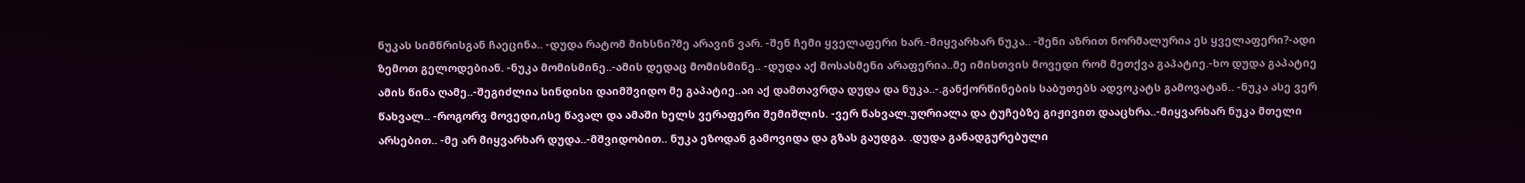ნუკას სიმწრისგან ჩაეცინა.. -დუდა რატომ მიხსნი?მე არავინ ვარ. -შენ ჩემი ყველაფერი ხარ.-მიყვარხარ ნუკა.. -შენი აზრით ნორმალურია ეს ყველაფერი?-ადი ზემოთ გელოდებიან. -ნუკა მომისმინე..-ამის დედაც მომისმინე.. -დუდა აქ მოსასმენი არაფერია..მე იმისთვის მოვედი რომ მეთქვა გაპატიე.-ხო დუდა გაპატიე ამის წინა ღამე..-შეგიძლია სინდისი დაიმშვიდო მე გაპატიე..აი აქ დამთავრდა დუდა და ნუკა..-.განქორწინების საბუთებს ადვოკატს გამოვატან.. -ნუკა ასე ვერ წახვალ.. -როგორვ მოვედი,ისე წავალ და ამაში ხელს ვერაფერი შემიშლის. -ვერ წახვალ.უღრიალა და ტუჩებზე გიჟივით დააცხრა..-მიყვარხარ ნუკა მთელი არსებით.. -მე არ მიყვარხარ დუდა..-მშვიდობით.. ნუკა ეზოდან გამოვიდა და გზას გაუდგა. .დუდა განადგურებული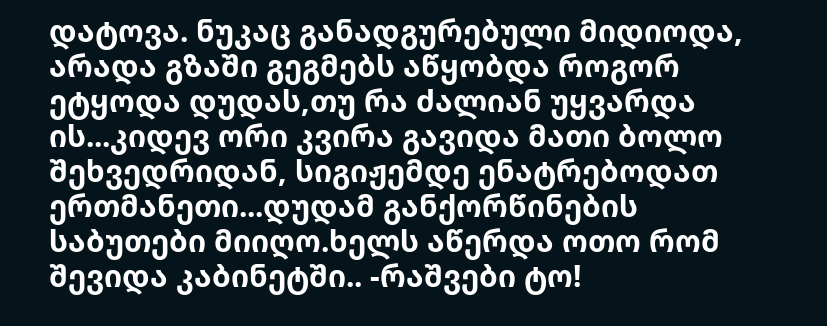დატოვა. ნუკაც განადგურებული მიდიოდა, არადა გზაში გეგმებს აწყობდა როგორ ეტყოდა დუდას,თუ რა ძალიან უყვარდა ის...კიდევ ორი კვირა გავიდა მათი ბოლო შეხვედრიდან, სიგიჟემდე ენატრებოდათ ერთმანეთი...დუდამ განქორწინების საბუთები მიიღო.ხელს აწერდა ოთო რომ შევიდა კაბინეტში.. -რაშვები ტო!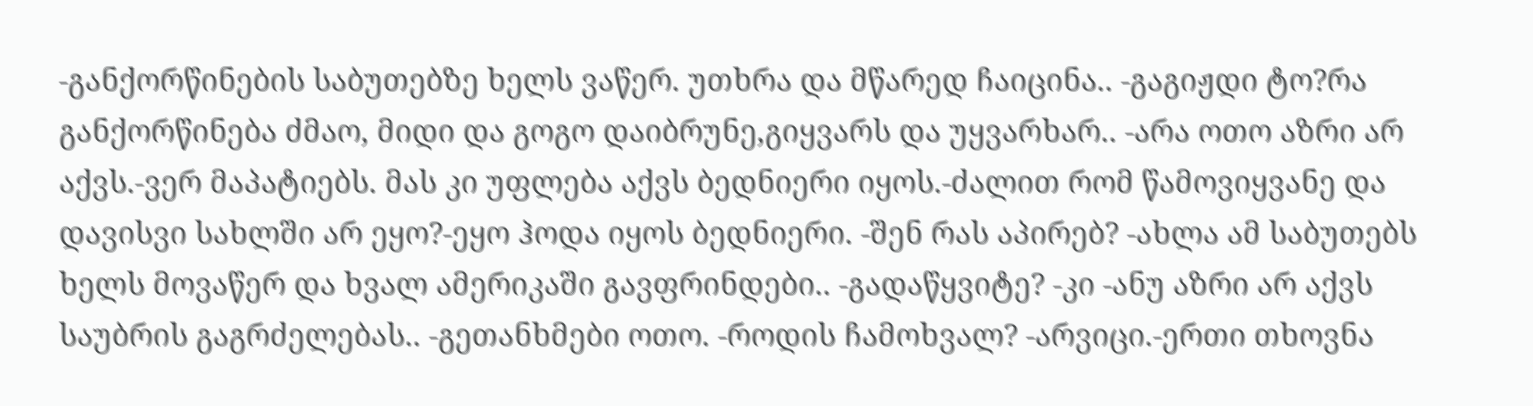-განქორწინების საბუთებზე ხელს ვაწერ. უთხრა და მწარედ ჩაიცინა.. -გაგიჟდი ტო?რა განქორწინება ძმაო, მიდი და გოგო დაიბრუნე,გიყვარს და უყვარხარ.. -არა ოთო აზრი არ აქვს.-ვერ მაპატიებს. მას კი უფლება აქვს ბედნიერი იყოს.-ძალით რომ წამოვიყვანე და დავისვი სახლში არ ეყო?-ეყო ჰოდა იყოს ბედნიერი. -შენ რას აპირებ? -ახლა ამ საბუთებს ხელს მოვაწერ და ხვალ ამერიკაში გავფრინდები.. -გადაწყვიტე? -კი -ანუ აზრი არ აქვს საუბრის გაგრძელებას.. -გეთანხმები ოთო. -როდის ჩამოხვალ? -არვიცი.-ერთი თხოვნა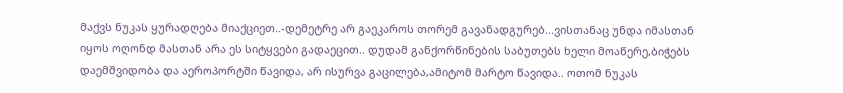მაქვს ნუკას ყურადღება მიაქციეთ..-დემეტრე არ გაეკაროს თორემ გავანადგურებ...ვისთანაც უნდა იმასთან იყოს ოღონდ მასთან არა ეს სიტყვები გადაეცით.. დუდამ განქორწინების საბუთებს ხელი მოაწერე,ბიჭებს დაემშვიდობა და აეროპორტში წავიდა, არ ისურვა გაცილება,ამიტომ მარტო წავიდა.. ოთომ ნუკას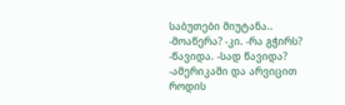საბუთები მიუტანა.. -მოაწერა? -კი. -რა გჭირს? -წავიდა. -სად წავიდა? -ამერიკაში და არვიცით როდის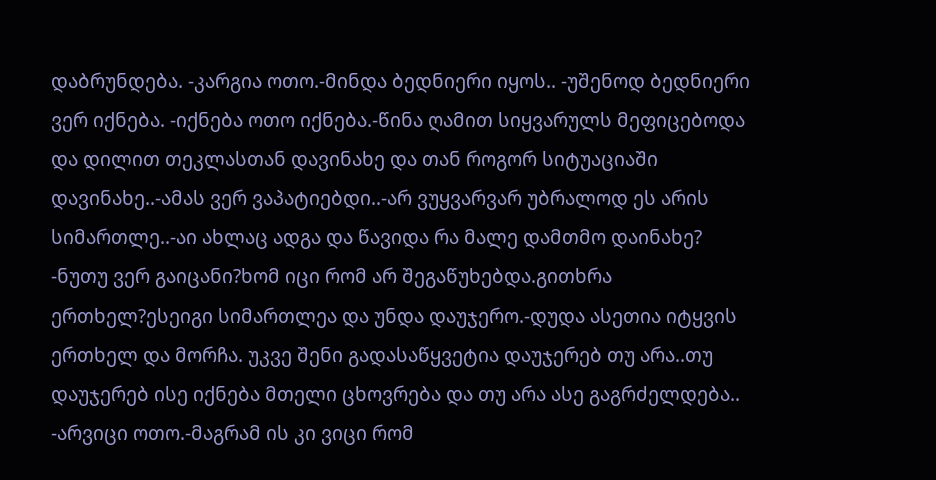დაბრუნდება. -კარგია ოთო.-მინდა ბედნიერი იყოს.. -უშენოდ ბედნიერი ვერ იქნება. -იქნება ოთო იქნება.-წინა ღამით სიყვარულს მეფიცებოდა და დილით თეკლასთან დავინახე და თან როგორ სიტუაციაში დავინახე..-ამას ვერ ვაპატიებდი..-არ ვუყვარვარ უბრალოდ ეს არის სიმართლე..-აი ახლაც ადგა და წავიდა რა მალე დამთმო დაინახე? -ნუთუ ვერ გაიცანი?ხომ იცი რომ არ შეგაწუხებდა.გითხრა ერთხელ?ესეიგი სიმართლეა და უნდა დაუჯერო.-დუდა ასეთია იტყვის ერთხელ და მორჩა. უკვე შენი გადასაწყვეტია დაუჯერებ თუ არა..თუ დაუჯერებ ისე იქნება მთელი ცხოვრება და თუ არა ასე გაგრძელდება.. -არვიცი ოთო.-მაგრამ ის კი ვიცი რომ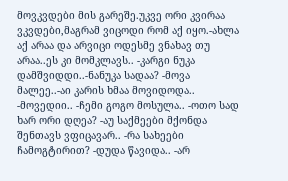მოვკვდები მის გარეშე.უკვე ორი კვირაა ვკვდები,მაგრამ ვიცოდი რომ აქ იყო.-ახლა აქ არაა და არვიცი ოდესმე ვნახავ თუ არაა..ეს კი მომკლავს.. -კარგი ნუკა დამშვიდდი..-ნანუკა სადაა? -მოვა მალეე..-აი კარის ხმაა მოვიდოდა.. -მოვედიი.. -ჩემი გოგო მოსულა.. -ოთო სად ხარ ორი დღეა? -აუ საქმეები მქონდა შენთავს ვფიცავარ.. -რა სახეები ჩამოგტირით? -დუდა წავიდა.. -არ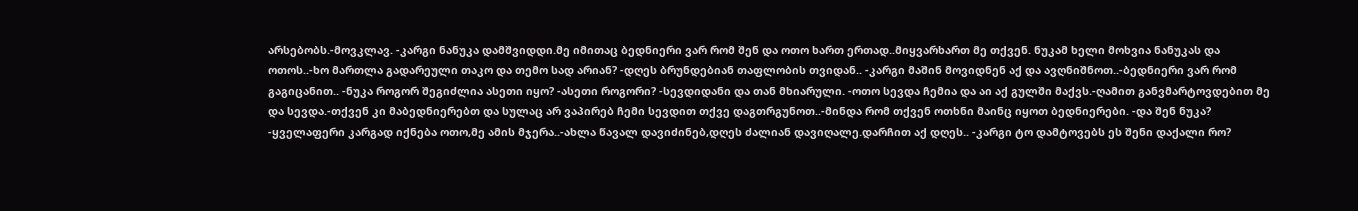არსებობს.-მოვკლავ. -კარგი ნანუკა დამშვიდდი.მე იმითაც ბედნიერი ვარ რომ შენ და ოთო ხართ ერთად..მიყვარხართ მე თქვენ. ნუკამ ხელი მოხვია ნანუკას და ოთოს..-ხო მართლა გადარეული თაკო და თემო სად არიან? -დღეს ბრუნდებიან თაფლობის თვიდან.. -კარგი მაშინ მოვიდნენ აქ და ავღნიშნოთ..-ბედნიერი ვარ რომ გაგიცანით.. -ნუკა როგორ შეგიძლია ასეთი იყო? -ასეთი როგორი? -სევდიდანი და თან მხიარული. -ოთო სევდა ჩემია და აი აქ გულში მაქვს.-ღამით განვმარტოვდებით მე და სევდა.-თქვენ კი მაბედნიერებთ და სულაც არ ვაპირებ ჩემი სევდით თქვე დაგთრგუნოთ..-მინდა რომ თქვენ ოთხნი მაინც იყოთ ბედნიერები. -და შენ ნუკა? -ყველაფერი კარგად იქნება ოთო,მე ამის მჯერა..-ახლა წავალ დავიძინებ,დღეს ძალიან დავიღალე.დარჩით აქ დღეს.. -კარგი ტო დამტოვებს ეს შენი დაქალი რო?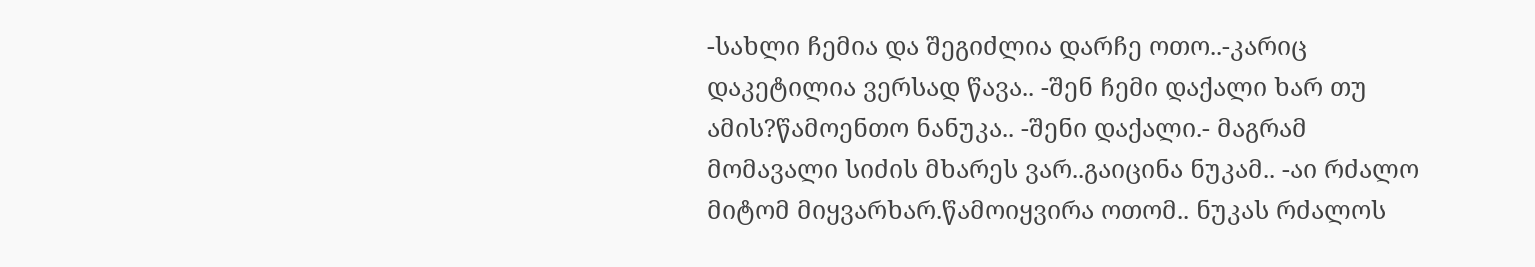-სახლი ჩემია და შეგიძლია დარჩე ოთო..-კარიც დაკეტილია ვერსად წავა.. -შენ ჩემი დაქალი ხარ თუ ამის?წამოენთო ნანუკა.. -შენი დაქალი.- მაგრამ მომავალი სიძის მხარეს ვარ..გაიცინა ნუკამ.. -აი რძალო მიტომ მიყვარხარ.წამოიყვირა ოთომ.. ნუკას რძალოს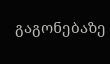გაგონებაზე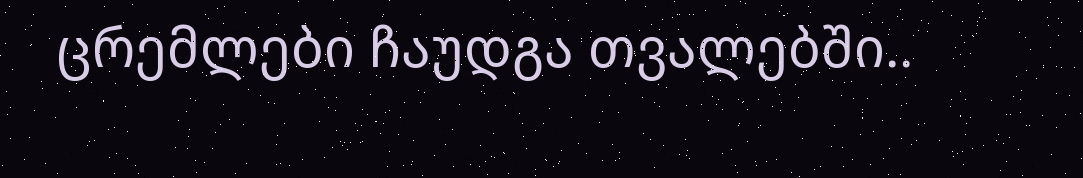ცრემლები ჩაუდგა თვალებში..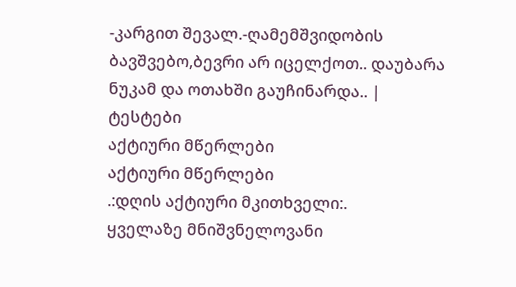-კარგით შევალ.-ღამემშვიდობის ბავშვებო,ბევრი არ იცელქოთ.. დაუბარა ნუკამ და ოთახში გაუჩინარდა.. |
ტესტები
აქტიური მწერლები
აქტიური მწერლები
.:დღის აქტიური მკითხველი:.
ყველაზე მნიშვნელოვანი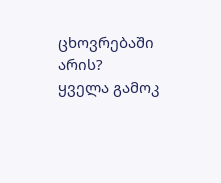ცხოვრებაში არის?
ყველა გამოკ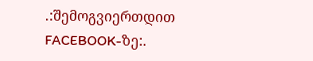.:შემოგვიერთდით FACEBOOK-ზე:.